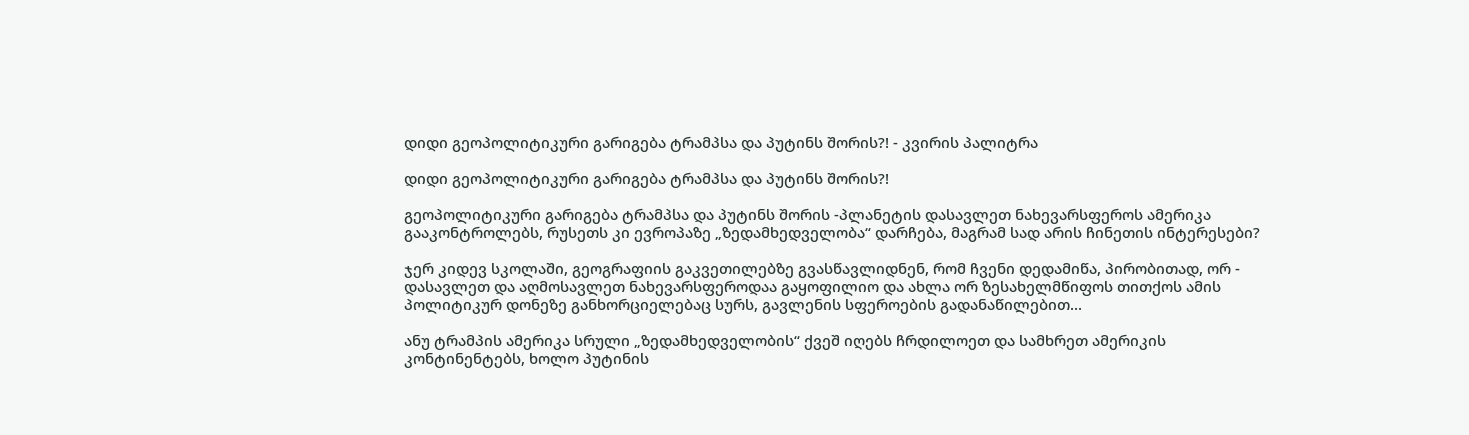დიდი გეოპოლიტიკური გარიგება ტრამპსა და პუტინს შორის?! - კვირის პალიტრა

დიდი გეოპოლიტიკური გარიგება ტრამპსა და პუტინს შორის?!

გეოპოლიტიკური გარიგება ტრამპსა და პუტინს შორის -პლანეტის დასავლეთ ნახევარსფეროს ამერიკა გააკონტროლებს, რუსეთს კი ევროპაზე „ზედამხედველობა“ დარჩება, მაგრამ სად არის ჩინეთის ინტერესები?

ჯერ კიდევ სკოლაში, გეოგრაფიის გაკვეთილებზე გვასწავლიდნენ, რომ ჩვენი დედამიწა, პირობითად, ორ - დასავლეთ და აღმოსავლეთ ნახევარსფეროდაა გაყოფილიო და ახლა ორ ზესახელმწიფოს თითქოს ამის პოლიტიკურ დონეზე განხორციელებაც სურს, გავლენის სფეროების გადანაწილებით...

ანუ ტრამპის ამერიკა სრული „ზედამხედველობის“ ქვეშ იღებს ჩრდილოეთ და სამხრეთ ამერიკის კონტინენტებს, ხოლო პუტინის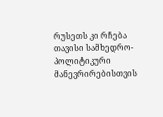რუსეთს კი რჩება თავისი სამხედრო-პოლიტიკური მანევრირებისთვის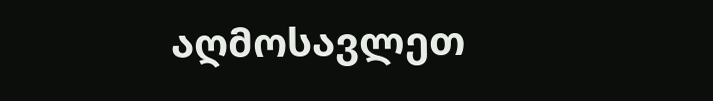აღმოსავლეთ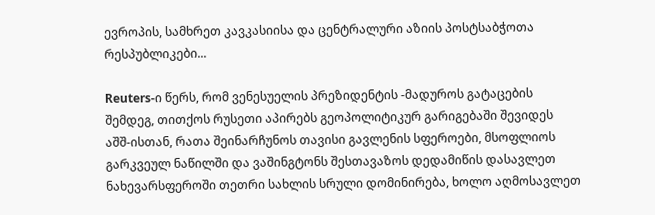ევროპის, სამხრეთ კავკასიისა და ცენტრალური აზიის პოსტსაბჭოთა რესპუბლიკები...

Reuters-ი წერს, რომ ვენესუელის პრეზიდენტის -მადუროს გატაცების შემდეგ, თითქოს რუსეთი აპირებს გეოპოლიტიკურ გარიგებაში შევიდეს აშშ-ისთან, რათა შეინარჩუნოს თავისი გავლენის სფეროები, მსოფლიოს გარკვეულ ნაწილში და ვაშინგტონს შესთავაზოს დედამიწის დასავლეთ ნახევარსფეროში თეთრი სახლის სრული დომინირება, ხოლო აღმოსავლეთ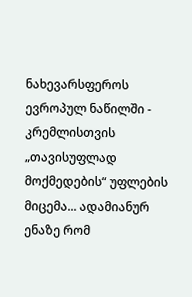ნახევარსფეროს ევროპულ ნაწილში - კრემლისთვის „თავისუფლად მოქმედების“ უფლების მიცემა... ადამიანურ ენაზე რომ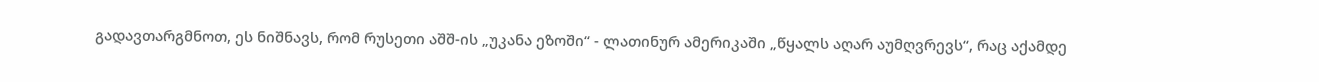გადავთარგმნოთ, ეს ნიშნავს, რომ რუსეთი აშშ-ის „უკანა ეზოში“ - ლათინურ ამერიკაში „წყალს აღარ აუმღვრევს“, რაც აქამდე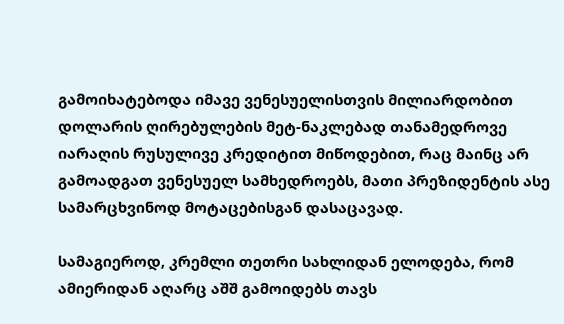გამოიხატებოდა იმავე ვენესუელისთვის მილიარდობით დოლარის ღირებულების მეტ-ნაკლებად თანამედროვე იარაღის რუსულივე კრედიტით მიწოდებით, რაც მაინც არ გამოადგათ ვენესუელ სამხედროებს, მათი პრეზიდენტის ასე სამარცხვინოდ მოტაცებისგან დასაცავად.

სამაგიეროდ, კრემლი თეთრი სახლიდან ელოდება, რომ ამიერიდან აღარც აშშ გამოიდებს თავს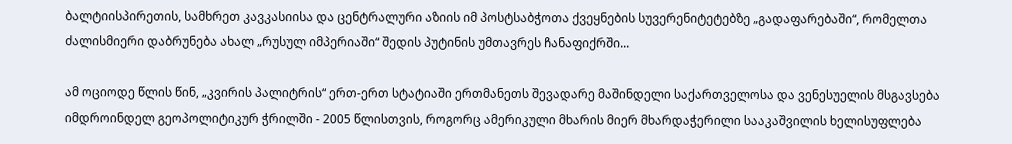ბალტიისპირეთის, სამხრეთ კავკასიისა და ცენტრალური აზიის იმ პოსტსაბჭოთა ქვეყნების სუვერენიტეტებზე „გადაფარებაში“, რომელთა ძალისმიერი დაბრუნება ახალ „რუსულ იმპერიაში“ შედის პუტინის უმთავრეს ჩანაფიქრში...

ამ ოციოდე წლის წინ, „კვირის პალიტრის“ ერთ-ერთ სტატიაში ერთმანეთს შევადარე მაშინდელი საქართველოსა და ვენესუელის მსგავსება იმდროინდელ გეოპოლიტიკურ ჭრილში - 2005 წლისთვის, როგორც ამერიკული მხარის მიერ მხარდაჭერილი სააკაშვილის ხელისუფლება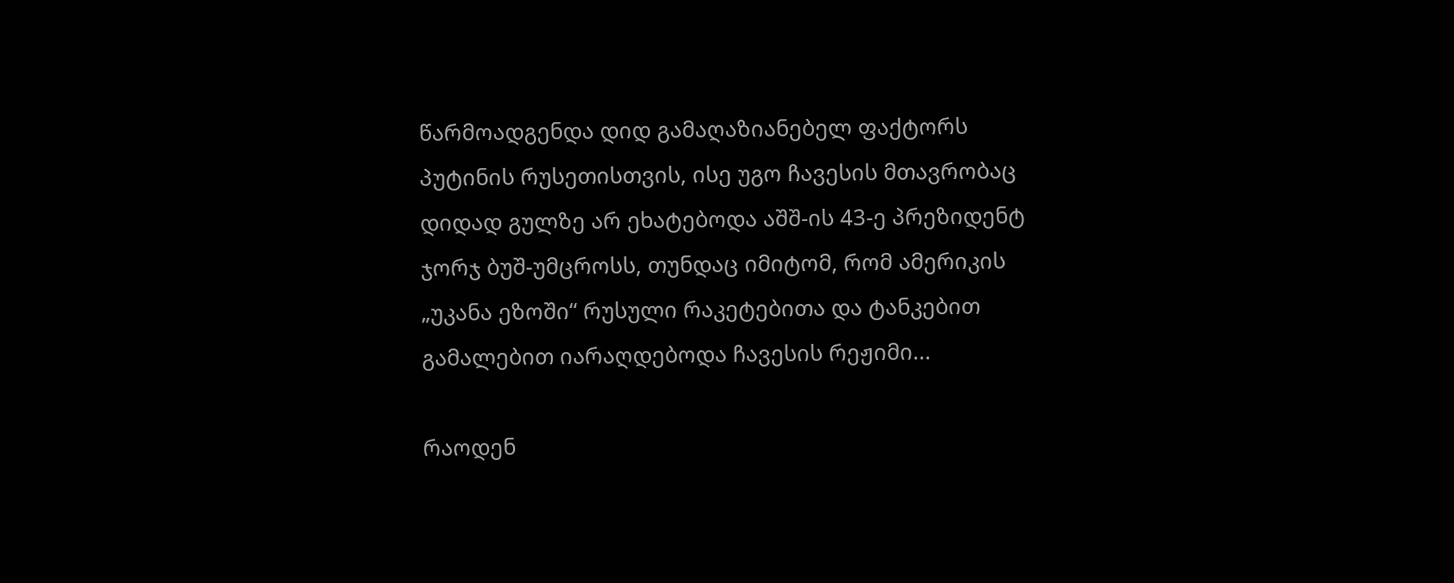წარმოადგენდა დიდ გამაღაზიანებელ ფაქტორს პუტინის რუსეთისთვის, ისე უგო ჩავესის მთავრობაც დიდად გულზე არ ეხატებოდა აშშ-ის 43-ე პრეზიდენტ ჯორჯ ბუშ-უმცროსს, თუნდაც იმიტომ, რომ ამერიკის „უკანა ეზოში“ რუსული რაკეტებითა და ტანკებით გამალებით იარაღდებოდა ჩავესის რეჟიმი...

რაოდენ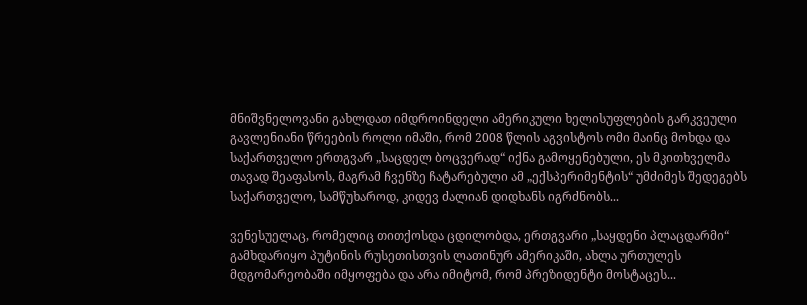მნიშვნელოვანი გახლდათ იმდროინდელი ამერიკული ხელისუფლების გარკვეული გავლენიანი წრეების როლი იმაში, რომ 2008 წლის აგვისტოს ომი მაინც მოხდა და საქართველო ერთგვარ „საცდელ ბოცვერად“ იქნა გამოყენებული, ეს მკითხველმა თავად შეაფასოს, მაგრამ ჩვენზე ჩატარებული ამ „ექსპერიმენტის“ უმძიმეს შედეგებს საქართველო, სამწუხაროდ, კიდევ ძალიან დიდხანს იგრძნობს...

ვენესუელაც, რომელიც თითქოსდა ცდილობდა, ერთგვარი „საყდენი პლაცდარმი“ გამხდარიყო პუტინის რუსეთისთვის ლათინურ ამერიკაში, ახლა ურთულეს მდგომარეობაში იმყოფება და არა იმიტომ, რომ პრეზიდენტი მოსტაცეს...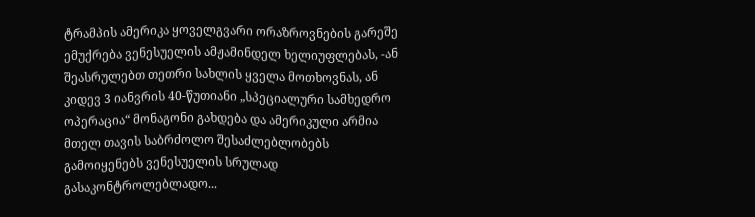ტრამპის ამერიკა ყოველგვარი ორაზროვნების გარეშე ემუქრება ვენესუელის ამჟამინდელ ხელიუფლებას, -ან შეასრულებთ თეთრი სახლის ყველა მოთხოვნას, ან კიდევ 3 იანვრის 40-წუთიანი „სპეციალური სამხედრო ოპერაცია“ მონაგონი გახდება და ამერიკული არმია მთელ თავის საბრძოლო შესაძლებლობებს გამოიყენებს ვენესუელის სრულად გასაკონტროლებლადო...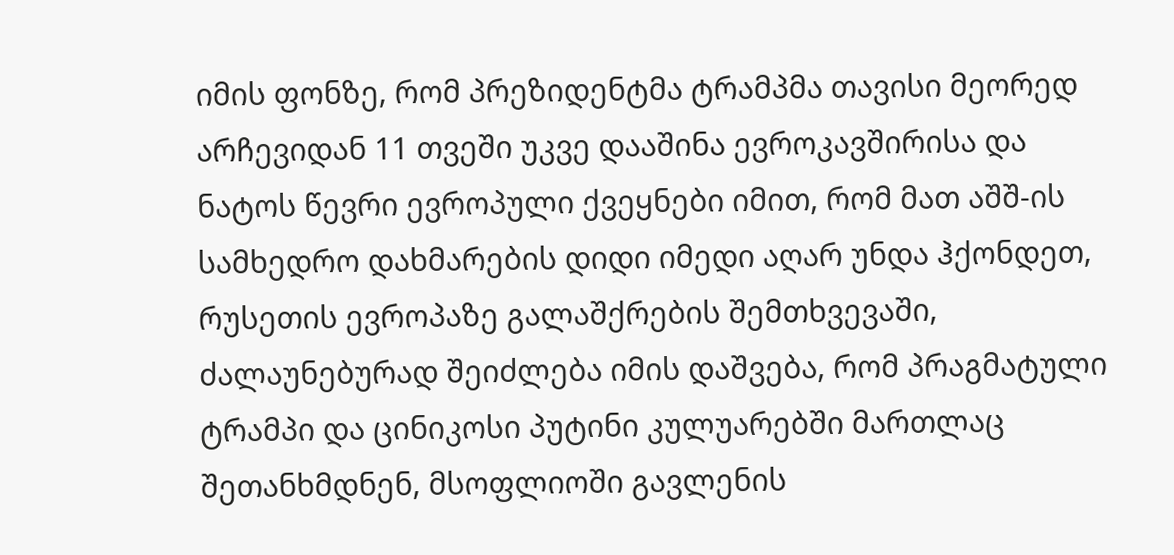იმის ფონზე, რომ პრეზიდენტმა ტრამპმა თავისი მეორედ არჩევიდან 11 თვეში უკვე დააშინა ევროკავშირისა და ნატოს წევრი ევროპული ქვეყნები იმით, რომ მათ აშშ-ის სამხედრო დახმარების დიდი იმედი აღარ უნდა ჰქონდეთ, რუსეთის ევროპაზე გალაშქრების შემთხვევაში, ძალაუნებურად შეიძლება იმის დაშვება, რომ პრაგმატული ტრამპი და ცინიკოსი პუტინი კულუარებში მართლაც შეთანხმდნენ, მსოფლიოში გავლენის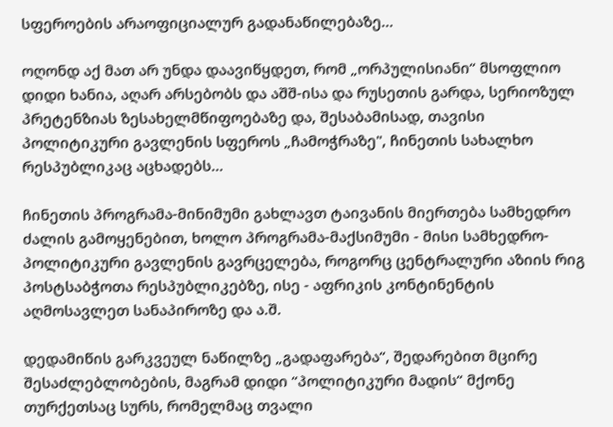სფეროების არაოფიციალურ გადანაწილებაზე...

ოღონდ აქ მათ არ უნდა დაავიწყდეთ, რომ „ორპულისიანი“ მსოფლიო დიდი ხანია, აღარ არსებობს და აშშ-ისა და რუსეთის გარდა, სერიოზულ პრეტენზიას ზესახელმწიფოებაზე და, შესაბამისად, თავისი პოლიტიკური გავლენის სფეროს „ჩამოჭრაზე", ჩინეთის სახალხო რესპუბლიკაც აცხადებს...

ჩინეთის პროგრამა-მინიმუმი გახლავთ ტაივანის მიერთება სამხედრო ძალის გამოყენებით, ხოლო პროგრამა-მაქსიმუმი - მისი სამხედრო-პოლიტიკური გავლენის გავრცელება, როგორც ცენტრალური აზიის რიგ პოსტსაბჭოთა რესპუბლიკებზე, ისე - აფრიკის კონტინენტის აღმოსავლეთ სანაპიროზე და ა.შ.

დედამიწის გარკვეულ ნაწილზე „გადაფარება“, შედარებით მცირე შესაძლებლობების, მაგრამ დიდი “პოლიტიკური მადის“ მქონე თურქეთსაც სურს, რომელმაც თვალი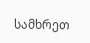სამხრეთ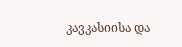კავკასიისა და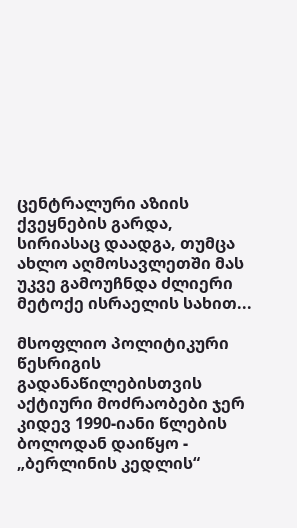ცენტრალური აზიის ქვეყნების გარდა, სირიასაც დაადგა, თუმცა ახლო აღმოსავლეთში მას უკვე გამოუჩნდა ძლიერი მეტოქე ისრაელის სახით...

მსოფლიო პოლიტიკური წესრიგის გადანაწილებისთვის აქტიური მოძრაობები ჯერ კიდევ 1990-იანი წლების ბოლოდან დაიწყო - „ბერლინის კედლის“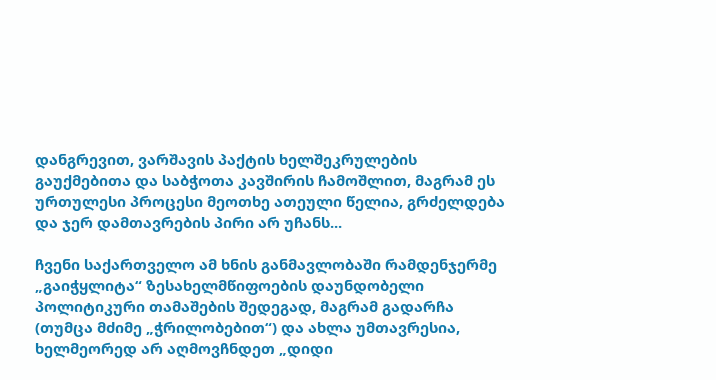დანგრევით, ვარშავის პაქტის ხელშეკრულების გაუქმებითა და საბჭოთა კავშირის ჩამოშლით, მაგრამ ეს ურთულესი პროცესი მეოთხე ათეული წელია, გრძელდება და ჯერ დამთავრების პირი არ უჩანს...

ჩვენი საქართველო ამ ხნის განმავლობაში რამდენჯერმე „გაიჭყლიტა“ ზესახელმწიფოების დაუნდობელი პოლიტიკური თამაშების შედეგად, მაგრამ გადარჩა (თუმცა მძიმე „ჭრილობებით“) და ახლა უმთავრესია, ხელმეორედ არ აღმოვჩნდეთ „დიდი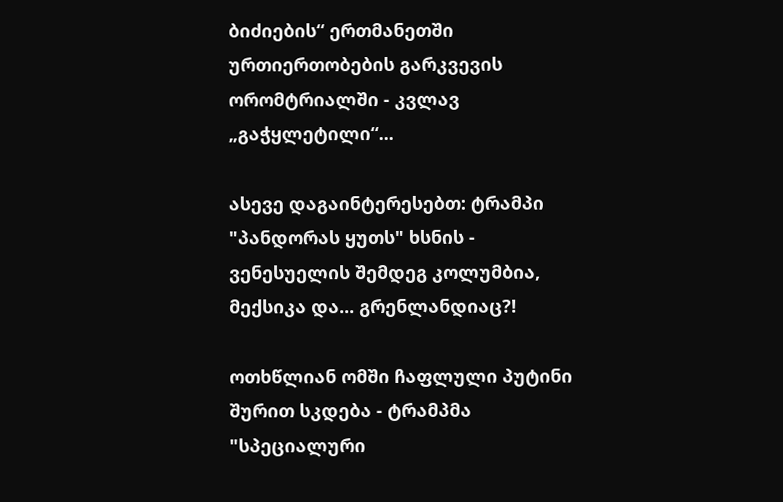ბიძიების“ ერთმანეთში ურთიერთობების გარკვევის ორომტრიალში - კვლავ „გაჭყლეტილი“...

ასევე დაგაინტერესებთ: ტრამპი "პანდორას ყუთს" ხსნის - ვენესუელის შემდეგ კოლუმბია, მექსიკა და... გრენლანდიაც?!

ოთხწლიან ომში ჩაფლული პუტინი შურით სკდება - ტრამპმა "სპეციალური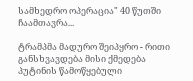სამხედრო ოპერაცია" 40 წუთში ჩაამთავრა...

ტრამპმა მადურო შეიპყრო - რითი განსხვავდება მისი ქმედება პუტინის წამოწყებული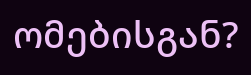ომებისგან?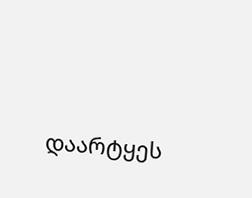დაარტყეს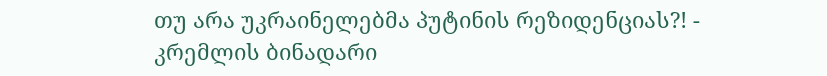თუ არა უკრაინელებმა პუტინის რეზიდენციას?! - კრემლის ბინადარი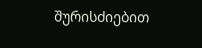შურისძიებით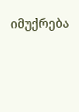იმუქრება